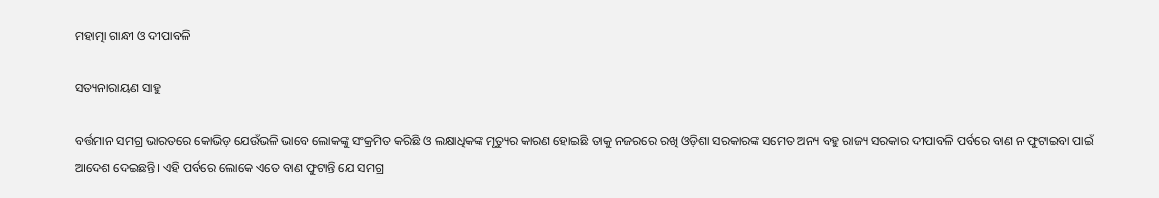ମହାତ୍ମା ଗାନ୍ଧୀ ଓ ଦୀପାବଳି

ସତ୍ୟନାରାୟଣ ସାହୁ

ବର୍ତ୍ତମାନ ସମଗ୍ର ଭାରତରେ କୋଭିଡ଼ ଯେଉଁଭଳି ଭାବେ ଲୋକଙ୍କୁ ସଂକ୍ରମିତ କରିଛି ଓ ଲକ୍ଷାଧିକଙ୍କ ମୃତ୍ୟୁର କାରଣ ହୋଇଛି ତାକୁ ନଜରରେ ରଖି ଓଡ଼ିଶା ସରକାରଙ୍କ ସମେତ ଅନ୍ୟ ବହୁ ରାଜ୍ୟ ସରକାର ଦୀପାବଳି ପର୍ବରେ ବାଣ ନ ଫୁଟାଇବା ପାଇଁ ଆଦେଶ ଦେଇଛନ୍ତି। ଏହି ପର୍ବରେ ଲୋକେ ଏତେ ବାଣ ଫୁଟାନ୍ତି ଯେ ସମଗ୍ର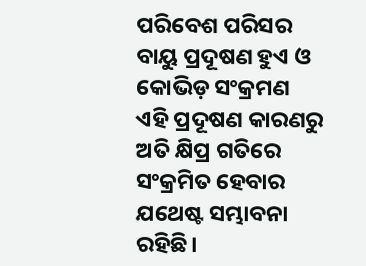ପରିବେଶ ପରିସର ବାୟୁ ପ୍ରଦୂଷଣ ହୁଏ ଓ କୋଭିଡ଼ ସଂକ୍ରମଣ ଏହି ପ୍ରଦୂଷଣ କାରଣରୁ ଅତି କ୍ଷିପ୍ର ଗତିରେ ସଂକ୍ରମିତ ହେବାର ଯଥେଷ୍ଟ ସମ୍ଭାବନା ରହିଛି।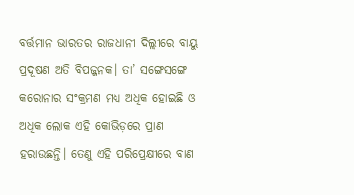ବର୍ତ୍ତମାନ ଭାରତର ରାଜଧାନୀ ଦିଲ୍ଲୀରେ ବାୟୁ ପ୍ରଦୂଷଣ ଅତି ବିପଜ୍ଜନକ। ତା’ ସଙ୍ଗେସଙ୍ଗେ କରୋନାର ସଂକ୍ରମଣ ମଧ୍ୟ ଅଧିକ ହୋଇଛି ଓ ଅଧିକ ଲୋକ ଏହି କୋଭିଡ଼ରେ ପ୍ରାଣ ହରାଉଛନ୍ତି। ତେଣୁ ଏହି ପରିପ୍ରେକ୍ଷୀରେ ବାଣ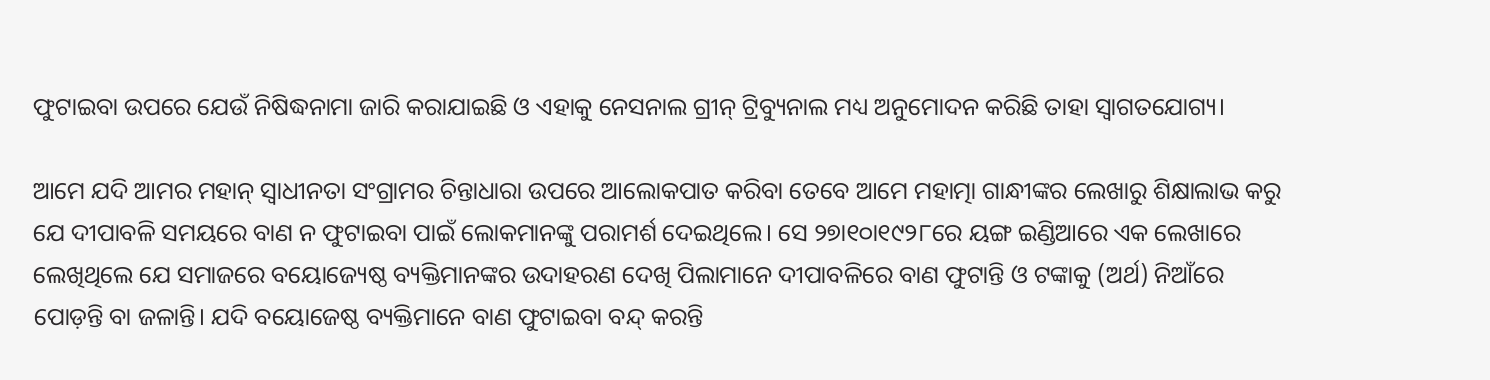ଫୁଟାଇବା ଉପରେ ଯେଉଁ ନିଷିଦ୍ଧନାମା ଜାରି କରାଯାଇଛି ଓ ଏହାକୁ ନେସନାଲ ଗ୍ରୀନ୍‌ ଟ୍ରିବ୍ୟୁନାଲ ମଧ୍ୟ ଅନୁମୋଦନ କରିଛି ତାହା ସ୍ବାଗତଯୋଗ୍ୟ।

ଆମେ ଯଦି ଆମର ମହାନ୍‌ ସ୍ବାଧୀନତା ସଂଗ୍ରାମର ଚିନ୍ତାଧାରା ଉପରେ ଆଲୋକପାତ କରିବା ତେବେ ଆମେ ମହାତ୍ମା ଗାନ୍ଧୀଙ୍କର ଲେଖାରୁ ଶିକ୍ଷାଲାଭ କରୁ ଯେ ଦୀପାବଳି ସମୟରେ ବାଣ ନ ଫୁଟାଇବା ପାଇଁ ଲୋକମାନଙ୍କୁ ପରାମର୍ଶ ଦେଇଥିଲେ। ସେ ୨୭ା୧୦ା୧୯୨୮ରେ ୟଙ୍ଗ ଇଣ୍ଡିଆରେ ଏକ ଲେଖାରେ ଲେଖିଥିଲେ ଯେ ସମାଜରେ ବୟୋଜ୍ୟେଷ୍ଠ ବ୍ୟକ୍ତିମାନଙ୍କର ଉଦାହରଣ ଦେଖି ପିଲାମାନେ ଦୀପାବଳିରେ ବାଣ ଫୁଟାନ୍ତି ଓ ଟଙ୍କାକୁ (ଅର୍ଥ) ନିଆଁରେ ପୋଡ଼ନ୍ତି ବା ଜଳାନ୍ତି। ଯଦି ବୟୋଜେଷ୍ଠ ବ୍ୟକ୍ତିମାନେ ବାଣ ଫୁଟାଇବା ବନ୍ଦ୍‌ କରନ୍ତି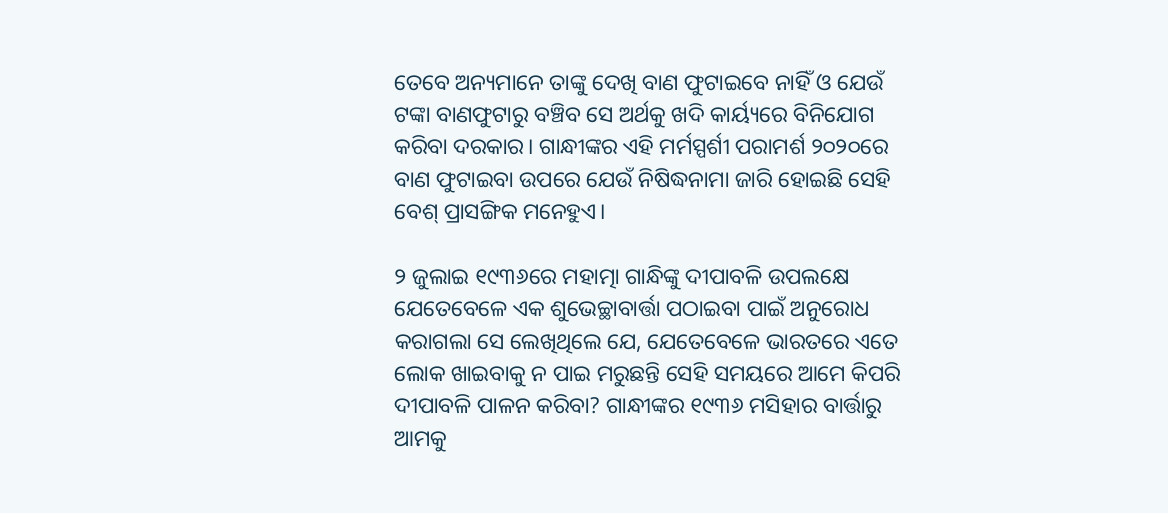ତେବେ ଅନ୍ୟମାନେ ତାଙ୍କୁ ଦେଖି ବାଣ ଫୁଟାଇବେ ନାହିଁ ଓ ଯେଉଁ ଟଙ୍କା ବାଣଫୁଟାରୁ ବଞ୍ଚିବ ସେ ଅର୍ଥକୁ ଖଦି କାର୍ୟ୍ୟରେ ବିନିଯୋଗ କରିବା ଦରକାର। ଗାନ୍ଧୀଙ୍କର ଏହି ମର୍ମସ୍ପର୍ଶୀ ପରାମର୍ଶ ୨୦୨୦ରେ ବାଣ ଫୁଟାଇବା ଉପରେ ଯେଉଁ ନିଷିଦ୍ଧନାମା ଜାରି ହୋଇଛି ସେହି ବେଶ୍‌ ପ୍ରାସଙ୍ଗିକ ମନେହୁଏ।

୨ ଜୁଲାଇ ୧୯୩୬ରେ ମହାତ୍ମା ଗାନ୍ଧିଙ୍କୁ ଦୀପାବଳି ଉପଲକ୍ଷେ ଯେତେବେଳେ ଏକ ଶୁଭେଚ୍ଛାବାର୍ତ୍ତା ପଠାଇବା ପାଇଁ ଅନୁରୋଧ କରାଗଲା ସେ ଲେଖିଥିଲେ ଯେ, ଯେତେବେଳେ ଭାରତରେ ଏତେ ଲୋକ ଖାଇବାକୁ ନ ପାଇ ମରୁଛନ୍ତି ସେହି ସମୟରେ ଆମେ କିପରି ଦୀପାବଳି ପାଳନ କରିବା? ଗାନ୍ଧୀଙ୍କର ୧୯୩୬ ମସିହାର ବାର୍ତ୍ତାରୁ ଆମକୁ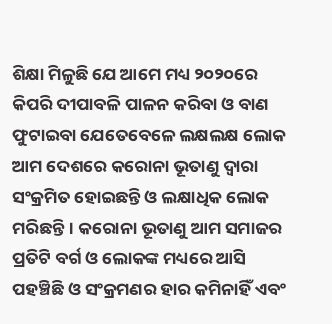ଶିକ୍ଷା ମିଳୁଛି ଯେ ଆମେ ମଧ୍ୟ ୨୦୨୦ରେ କିପରି ଦୀପାବଳି ପାଳନ କରିବା ଓ ବାଣ ଫୁଟାଇବା ଯେତେବେଳେ ଲକ୍ଷଲକ୍ଷ ଲୋକ ଆମ ଦେଶରେ କରୋନା ଭୂତାଣୁ ଦ୍ବାରା ସଂକ୍ରମିତ ହୋଇଛନ୍ତି ଓ ଲକ୍ଷାଧିକ ଲୋକ ମରିଛନ୍ତି। କରୋନା ଭୂତାଣୁ ଆମ ସମାଜର ପ୍ରତିଟି ବର୍ଗ ଓ ଲୋକଙ୍କ ମଧ୍ୟରେ ଆସି ପହଞ୍ଚିଛି ଓ ସଂକ୍ରମଣର ହାର କମିନାହିଁ ଏବଂ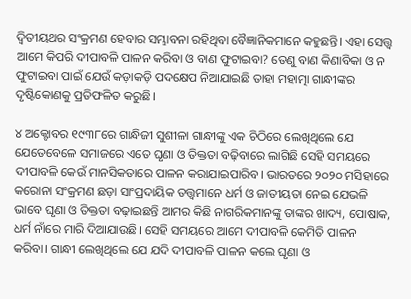ଦ୍ବିତୀୟଥର ସଂକ୍ରମଣ ହେବାର ସମ୍ଭାବନା ରହିଥିବା ବୈଜ୍ଞାନିକମାନେ କହୁଛନ୍ତି। ଏହା ସ‌େତ୍ତ୍ବ ଆମେ କିପରି ଦୀପାବଳି ପାଳନ କରିବା ଓ ବାଣ ଫୁଟାଇବା? ତେଣୁ ବାଣ କିଣାବିକା ଓ ନ ଫୁଟାଇବା ପାଇଁ ଯେଉଁ କଡ଼ାକଡ଼ି ପଦକ୍ଷେପ ନିଆଯାଇଛି ତାହା ମହାତ୍ମା ଗାନ୍ଧୀଙ୍କର ଦୃଷ୍ଟିକୋଣକୁ ପ୍ରତିଫଳିତ କରୁଛି।

୪ ଅକ୍ଟୋବର ୧୯୩୮ରେ ଗାନ୍ଧିଜୀ ସୁଶୀଳା ଗାନ୍ଧୀଙ୍କୁ ଏକ ଚିଠିରେ ଲେଖିଥିଲେ ଯେ ଯେତେବେଳେ ସମାଜରେ ଏତେ ଘୃଣା ଓ ତିକ୍ତତା ବଢ଼ିବାରେ ଲାଗିଛି ସେହି ସମୟରେ ଦୀପାବଳି କେଉଁ ମାନସିକତାରେ ପାଳନ କରାଯାଇପାରିବ। ଭାରତରେ ୨୦୨୦ ମସିହାରେ କରୋନା ସଂକ୍ରମଣ ଛଡ଼ା ସାଂପ୍ରଦାୟିକ ତତ୍ତ୍ବମାନେ ଧର୍ମ ଓ ଜାତୀୟତା ନେଇ ଯେଭଳି ଭାବେ ଘୃଣା ଓ ତିକ୍ତତା ବଢ଼ାଇଛନ୍ତି ଆମର କିଛି ନାଗରିକମାନଙ୍କୁ ତାଙ୍କର ଖାଦ୍ୟ, ପୋଷାକ, ଧର୍ମ ନାଁରେ ମାରି ଦିଆଯାଉଛି। ସେହି ସମୟରେ ଆମେ ଦୀପାବଳି କେମିତି ପାଳନ କରିବା। ଗାନ୍ଧୀ ଲେଖିଥିଲେ ଯେ ଯଦି ଦୀପାବଳି ପାଳନ କଲେ ଘୃଣା ଓ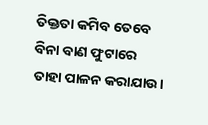ତିକ୍ତତା କମିବ ତେବେ ବିନା ବାଣ ଫୁଟାରେ ତାହା ପାଳନ କରାଯାଉ।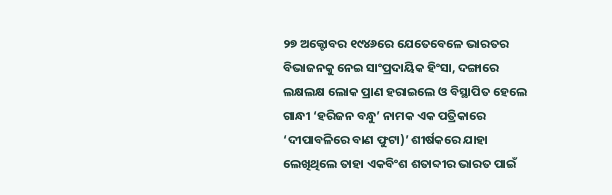୨୭ ଅକ୍ଟୋବର ୧୯୪୬ରେ ଯେତେବେଳେ ଭାରତର ବିଭାଜନକୁ ନେଇ ସାଂପ୍ରଦାୟିକ ହିଂସା, ଦଙ୍ଗାରେ ଲକ୍ଷଲକ୍ଷ ଲୋକ ପ୍ରାଣ ହରାଇଲେ ଓ ବିସ୍ଥାପିତ ହେଲେ ଗାନ୍ଧୀ ‘ହରିଜନ ବନ୍ଧୁ’ ନାମକ ଏକ ପତ୍ରିକାରେ ‘ଦୀପାବଳିରେ ବାଣ ଫୁଟା)’ ଶୀର୍ଷକରେ ଯାହା ଲେଖିଥିଲେ ତାହା ଏକବିଂଶ ଶତାବ୍ଦୀର ଭାରତ ପାଇଁ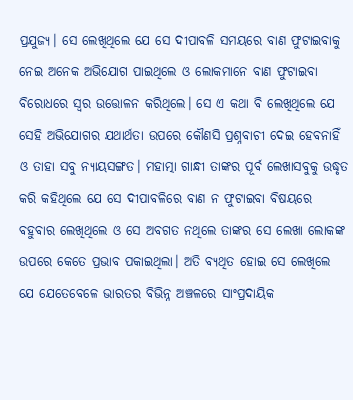ପ୍ରଯୁଜ୍ୟ। ସେ ଲେଖିଥିଲେ ଯେ ସେ ଦୀପାବଳି ସମୟରେ ବାଣ ଫୁଟାଇବାକୁ ନେଇ ଅନେକ ଅଭିଯୋଗ ପାଇଥିଲେ ଓ ଲୋକମାନେ ବାଣ ଫୁଟାଇବା ବିରୋଧରେ ସ୍ବର ଉତ୍ତୋଳନ କରିଥିଲେ। ସେ ଏ କଥା ବି ଲେଖିଥିଲେ ଯେ ସେହି ଅଭିଯୋଗର ଯଥାର୍ଥତା ଉପରେ କୌଣସି ପ୍ରଶ୍ନବାଚୀ ଦେଇ ହେବନାହିଁ ଓ ତାହା ସବୁ ନ୍ୟାୟସଙ୍ଗତ। ମହାତ୍ମା ଗାନ୍ଧୀ ତାଙ୍କର ପୂର୍ବ ଲେଖାସବୁକୁ ଉଦ୍ଧୃତ କରି କହିଥିଲେ ଯେ ସେ ଦୀପାବଳିରେ ବାଣ ନ ଫୁଟାଇବା ବିଷୟରେ ବହୁବାର ଲେଖିଥିଲେ ଓ ସେ ଅବଗତ ନଥିଲେ ତାଙ୍କର ସେ ଲେଖା ଲୋକଙ୍କ ଉପରେ କେତେ ପ୍ରଭାବ ପକାଇଥିଲା। ଅତି ବ୍ୟଥିତ ହୋଇ ସେ ଲେଖିଲେ ଯେ ଯେତେବେଳେ ଭାରତର ବିଭିନ୍ନ ଅଞ୍ଚଳରେ ସାଂପ୍ରଦାୟିକ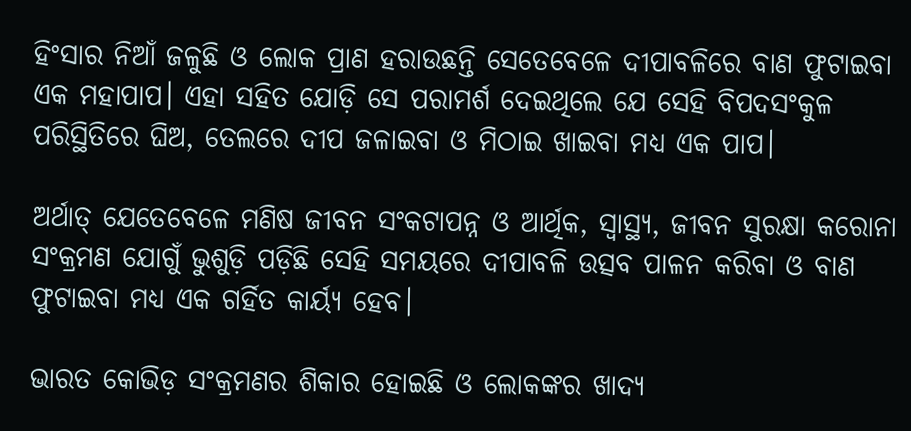ହିଂସାର ନିଆଁ ଜଳୁଛି ଓ ଲୋକ ପ୍ରାଣ ହରାଉଛନ୍ତି ସେତେବେଳେ ଦୀପାବଳିରେ ବାଣ ଫୁଟାଇବା ଏକ ମହାପାପ। ଏହା ସହିତ ଯୋଡ଼ି ସେ ପରାମର୍ଶ ଦେଇଥିଲେ ଯେ ସେହି ବିପଦସଂକୁଳ ପରିସ୍ଥିତିରେ ଘିଅ, ତେଲରେ ଦୀପ ଜଳାଇବା ଓ ମିଠାଇ ଖାଇବା ମଧ୍ୟ ଏକ ପାପ।

ଅର୍ଥାତ୍‌ ଯେତେବେଳେ ମଣିଷ ଜୀବନ ସଂକଟାପନ୍ନ ଓ ଆର୍ଥିକ, ସ୍ବାସ୍ଥ୍ୟ, ଜୀବନ ସୁରକ୍ଷା କରୋନା ସଂକ୍ରମଣ ଯୋଗୁଁ ଭୁଶୁଡ଼ି ପଡ଼ିଛି ସେହି ସମୟରେ ଦୀପାବଳି ଉତ୍ସବ ପାଳନ କରିବା ଓ ବାଣ ଫୁଟାଇବା ମଧ୍ୟ ଏକ ଗର୍ହିତ କାର୍ୟ୍ୟ ହେବ।

ଭାରତ କୋଭିଡ଼ ସଂକ୍ରମଣର ଶିକାର ହୋଇଛି ଓ ଲୋକଙ୍କର ଖାଦ୍ୟ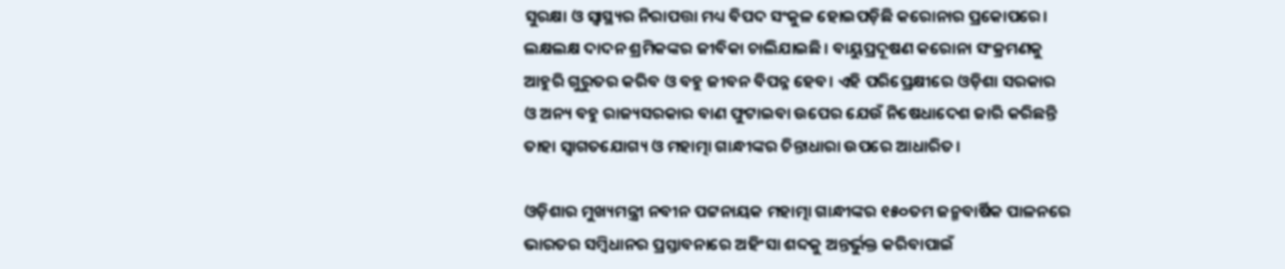ସୁରକ୍ଷା ଓ ସ୍ବାସ୍ଥ୍ୟର ନିରାପତ୍ତା ମଧ୍ୟ ବିପଦ ସଂକୁଳ ହୋଇପଡ଼ିଛି କରୋନାର ପ୍ରକୋପରେ। ଲକ୍ଷଲକ୍ଷ ଦାଦନ ଶ୍ରମିକଙ୍କର ଜୀବିକା ଚାଲିଯାଇଛି। ବାୟୁପ୍ରଦୂଷଣ କରୋନା ସଂକ୍ରମଣକୁ ଆହୁରି ଗୁରୁତର କରିବ ଓ ବହୁ ଜୀବନ ବିପନ୍ନ ହେବ। ଏହି ପରିପ୍ରେକ୍ଷୀରେ ଓଡ଼ିଶା ସରକାର ଓ ଅନ୍ୟ ବହୁ ରାଜ୍ୟସରକାର ବାଣ ଫୁଟାଇବା ଉପ‌େ‌ର ଯେଉଁ ନିଷେଧାଦେଶ ଜାରି କରିଛନ୍ତି ତାହା ସ୍ବାଗତଯୋଗ୍ୟ ଓ ମହାତ୍ମା ଗାନ୍ଧୀଙ୍କର ଚିନ୍ତାଧାରା ଉପରେ ଆଧାରିତ।

ଓଡ଼ିଶାର ମୁଖ୍ୟମନ୍ତ୍ରୀ ନବୀନ ପଟ୍ଟନାୟକ ମହାତ୍ମା ଗାନ୍ଧୀଙ୍କର ୧୫୦ତମ ଜନ୍ମବାର୍ଷିକ ପାଳନରେ ଭାରତର ସମ୍ବିଧାନର ପ୍ରସ୍ତାବନାରେ ଅହିଂସା ଶବ୍ଦକୁ ଅନ୍ତର୍ଭୁକ୍ତ କରିବାପାଇଁ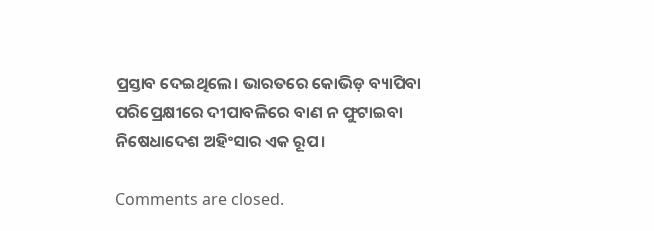ପ୍ରସ୍ତାବ ଦେଇଥିଲେ। ଭାରତରେ କୋଭିଡ଼ ବ୍ୟାପିବା ପରିପ୍ରେକ୍ଷୀରେ ଦୀପାବଳିରେ ବାଣ ନ ଫୁଟାଇବା ନିଷେଧାଦେଶ ଅହିଂସାର ଏକ ରୂପ।

Comments are closed.